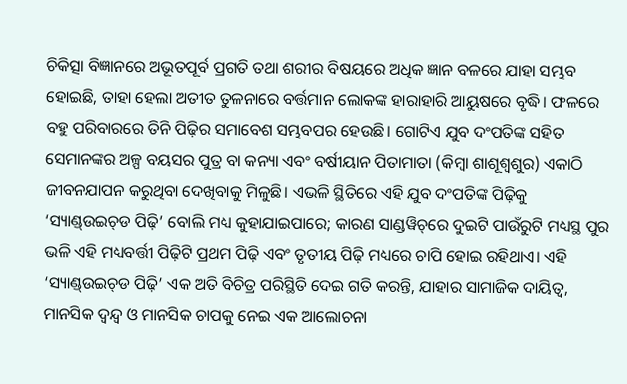ଚିକିତ୍ସା ବିଜ୍ଞାନରେ ଅଭୂତପୂର୍ବ ପ୍ରଗତି ତଥା ଶରୀର ବିଷୟରେ ଅଧିକ ଜ୍ଞାନ ବଳରେ ଯାହା ସମ୍ଭବ ହୋଇଛି, ତାହା ହେଲା ଅତୀତ ତୁଳନାରେ ବର୍ତ୍ତମାନ ଲୋକଙ୍କ ହାରାହାରି ଆୟୁଷରେ ବୃଦ୍ଧି। ଫଳରେ ବହୁ ପରିବାରରେ ତିନି ପିଢ଼ିର ସମାବେଶ ସମ୍ଭବପର ହେଉଛି। ଗୋଟିଏ ଯୁବ ଦଂପତିଙ୍କ ସହିତ ସେମାନଙ୍କର ଅଳ୍ପ ବୟସର ପୁତ୍ର ବା କନ୍ୟା ଏବଂ ବର୍ଷୀୟାନ ପିତାମାତା (କିମ୍ବା ଶାଶୂଶ୍ୱଶୁର) ଏକାଠି ଜୀବନଯାପନ କରୁଥିବା ଦେଖିବାକୁ ମିଳୁଛି। ଏଭଳି ସ୍ଥିତିରେ ଏହି ଯୁବ ଦଂପତିଙ୍କ ପିଢ଼ିକୁ ‘ସ୍ୟାଣ୍ଡ୍‌ଉଇଚ୍‌ଡ ପିଢ଼ି’ ବୋଲି ମଧ୍ୟ କୁହାଯାଇପାରେ; କାରଣ ସାଣ୍ଡୱିଚ୍‌ରେ ଦୁଇଟି ପାଉଁରୁଟି ମଧ୍ୟସ୍ଥ ପୁର ଭଳି ଏହି ମଧ୍ୟବର୍ତ୍ତୀ ପିଢ଼ିଟି ପ୍ରଥମ ପିଢ଼ି ଏବଂ ତୃତୀୟ ପିଢ଼ି ମଧ୍ୟରେ ଚାପି ହୋଇ ରହିଥାଏ। ଏହି ‘ସ୍ୟାଣ୍ଡ୍‌ଉଇଚ୍‌ଡ ପିଢ଼ି’ ଏକ ଅତି ବିଚିତ୍ର ପରିସ୍ଥିତି ଦେଇ ଗତି କରନ୍ତି, ଯାହାର ସାମାଜିକ ଦାୟିତ୍ୱ, ମାନସିକ ଦ୍ୱନ୍ଦ୍ୱ ଓ ମାନସିକ ଚାପକୁ ନେଇ ଏକ ଆଲୋଚନା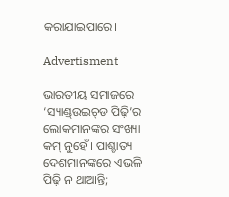କରାଯାଇପାରେ।

Advertisment

ଭାରତୀୟ ସମାଜରେ ‘ସ୍ୟାଣ୍ଡ୍‌ଉଇଚ୍‌ଡ ପିଢ଼ି’ର ଲୋକମାନଙ୍କର ସଂଖ୍ୟା କମ୍‌ ନୁହେଁ। ପାଶ୍ଚାତ୍ୟ ଦେଶମାନଙ୍କରେ ଏଭଳି ପିଢ଼ି ନ ଥାଆନ୍ତି;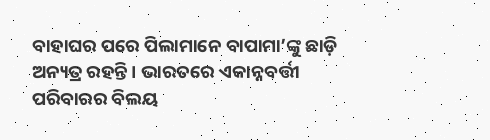ବାହାଘର ପରେ ପିଲାମାନେ ବାପାମା’ଙ୍କୁ ଛାଡ଼ି ଅନ୍ୟତ୍ର ରହନ୍ତି। ଭାରତରେ ଏକାନ୍ନବର୍ତ୍ତୀ ପରିବାରର ବିଲୟ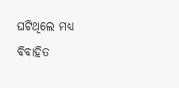ଘଟିଥିଲେ ମଧ୍ୟ ବିବାହିତ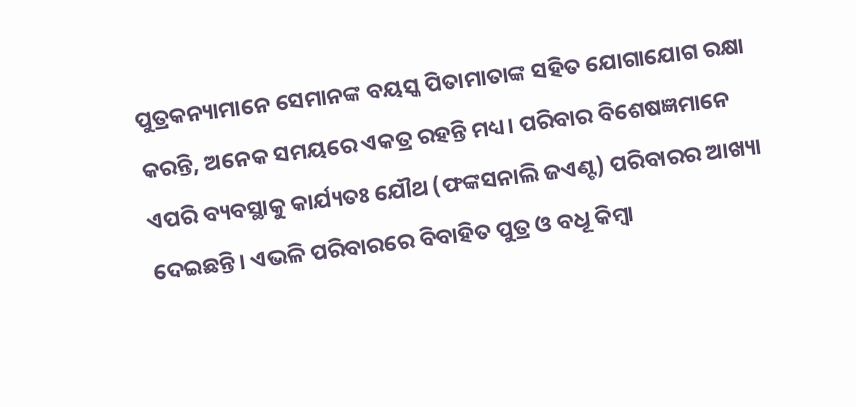ପୁତ୍ରକନ୍ୟାମାନେ ସେମାନଙ୍କ ବୟସ୍କ ପିତାମାତାଙ୍କ ସହିତ ଯୋଗାଯୋଗ ରକ୍ଷା କରନ୍ତି, ଅନେକ ସମୟରେ ଏକତ୍ର ରହନ୍ତି ମଧ୍ୟ। ପରିବାର ବିଶେଷଜ୍ଞମାନେ ଏପରି ବ୍ୟବସ୍ଥାକୁ କାର୍ଯ୍ୟତଃ ଯୌଥ (ଫଙ୍କସନାଲି ଜଏଣ୍ଟ) ପରିବାରର ଆଖ୍ୟା ଦେଇଛନ୍ତି। ଏଭଳି ପରିବାରରେ ବିବାହିତ ପୁତ୍ର ଓ ବଧୂ କିମ୍ବା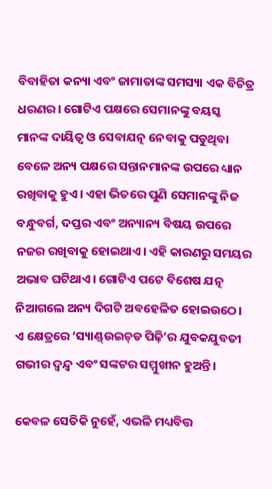ବିବାହିତା କନ୍ୟା ଏବଂ ଜାମାତାଙ୍କ ସମସ୍ୟା ଏକ ବିଚିତ୍ର ଧରଣର। ଗୋଟିଏ ପକ୍ଷରେ ସେମାନଙ୍କୁ ବୟସ୍କ ମାନଙ୍କ ଦାୟିତ୍ୱ ଓ ସେବାଯତ୍ନ ନେବାକୁ ପଡୁଥିବା ବେଳେ ଅନ୍ୟ ପକ୍ଷରେ ସନ୍ତାନମାନଙ୍କ ଉପରେ ଧ୍ୟାନ ରଖିବାକୁ ହୁଏ। ଏହା ଭିତରେ ପୁଣି ସେମାନଙ୍କୁ ନିଜ ବନ୍ଧୁବର୍ଗ, ଦପ୍ତର ଏବଂ ଅନ୍ୟାନ୍ୟ ବିଷୟ ଉପରେ ନଜର ରଖିବାକୁ ହୋଇଥାଏ। ଏହି କାରଣରୁ ସମୟର ଅଭାବ ଘଟିଥାଏ। ଗୋଟିଏ ପଟେ ବିଶେଷ ଯତ୍ନ ନିଆଗଲେ ଅନ୍ୟ ଦିଗଟି ଅବହେଳିତ ହୋଇଉଠେ। ଏ କ୍ଷେତ୍ରରେ ‘ସ୍ୟାଣ୍ଡ୍‌ଉଇଚ୍‌ଡ ପିଢ଼ି’ର ଯୁବକଯୁବତୀ ଗଭୀର ଦ୍ବନ୍ଦ୍ବ ଏବଂ ସଙ୍କଟର ସମ୍ମୁଖୀନ ହୁଅନ୍ତି।

କେବଳ ସେତିକି ନୁହେଁ, ଏଭଳି ମଧ୍ୟବିତ୍ତ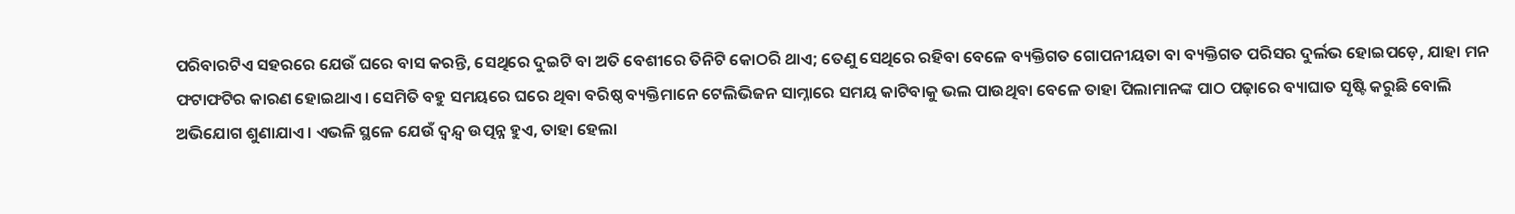ପରିବାରଟିଏ ସହରରେ ଯେଉଁ ଘରେ ବାସ କରନ୍ତି, ସେଥିରେ ଦୁଇଟି ବା ଅତି ବେଶୀରେ ତିନିଟି କୋଠରି ଥାଏ; ତେଣୁ ସେଥିରେ ରହିବା ବେଳେ ବ୍ୟକ୍ତିଗତ ଗୋପନୀୟତା ବା ବ୍ୟକ୍ତିଗତ ପରିସର ଦୁର୍ଲଭ ହୋଇପଡ଼େ, ଯାହା ମନ ଫଟାଫଟିର କାରଣ ହୋଇଥାଏ। ସେମିତି ବହୁ ସମୟରେ ଘରେ ଥିବା ବରିଷ୍ଠ ବ୍ୟକ୍ତିମାନେ ଟେଲିଭିଜନ ସାମ୍ନାରେ ସମୟ କାଟିବାକୁ ଭଲ ପାଉଥିବା ବେଳେ ତାହା ପିଲାମାନଙ୍କ ପାଠ ପଢ଼ାରେ ବ୍ୟାଘାତ ସୃଷ୍ଟି କରୁଛି ବୋଲି ଅଭିଯୋଗ ଶୁଣାଯାଏ। ଏଭଳି ସ୍ଥଳେ ଯେଉଁ ଦ୍ବନ୍ଦ୍ବ ଉତ୍ପନ୍ନ ହୁଏ, ତାହା ହେଲା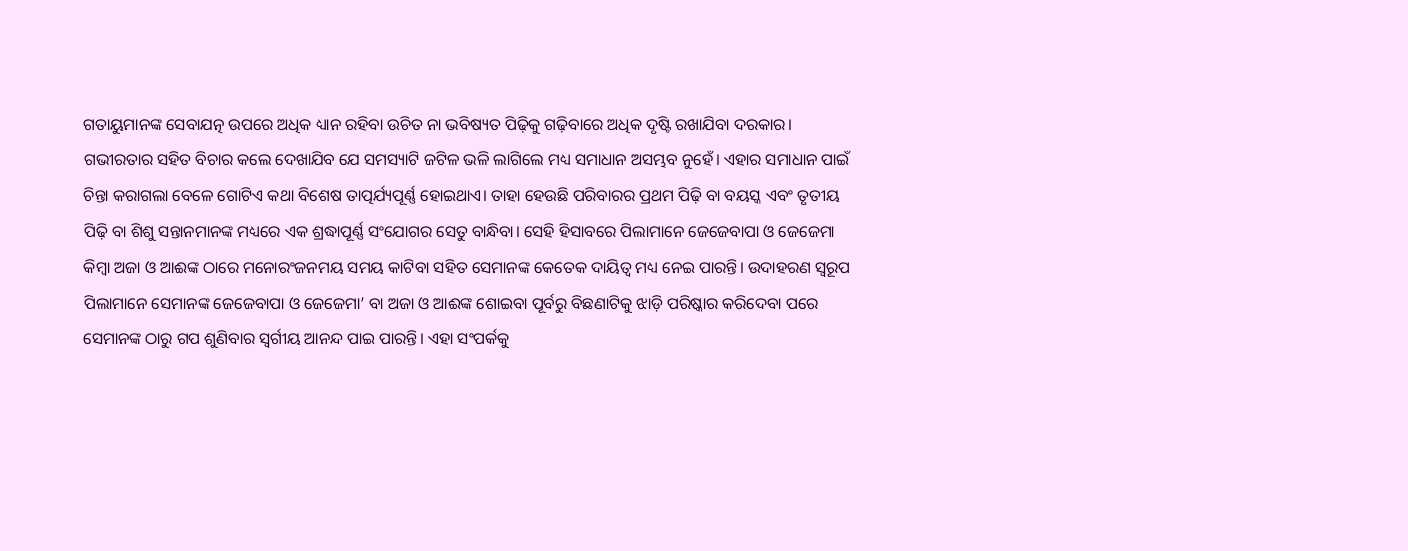ଗତାୟୁମାନଙ୍କ ସେବାଯତ୍ନ ଉପରେ ଅଧିକ ଧ୍ୟାନ ରହିବା ଉଚିତ ନା ଭବିଷ୍ୟତ ପିଢ଼ିକୁ ଗଢ଼ିବାରେ ଅଧିକ ଦୃଷ୍ଟି ରଖାଯିବା ଦରକାର। ଗଭୀରତାର ସହିତ ବିଚାର କଲେ ଦେଖାଯିବ ଯେ ସମସ୍ୟାଟି ଜଟିଳ ଭଳି ଲାଗିଲେ ମଧ୍ୟ ସମାଧାନ ଅସମ୍ଭବ ନୁହେଁ। ଏହାର ସମାଧାନ ପାଇଁ ଚିନ୍ତା କରାଗଲା ବେଳେ ଗୋଟିଏ କଥା ବିଶେଷ ତାତ୍ପର୍ଯ୍ୟପୂର୍ଣ୍ଣ ହୋଇଥାଏ। ତାହା ହେଉଛି ପରିବାରର ପ୍ରଥମ ପିଢ଼ି ବା ବୟସ୍କ ଏବଂ ତୃତୀୟ ପିଢ଼ି ବା ଶିଶୁ ସନ୍ତାନମାନଙ୍କ ମଧ୍ୟରେ ଏକ ଶ୍ରଦ୍ଧାପୂର୍ଣ୍ଣ ସଂଯୋଗର ସେତୁ ବାନ୍ଧିବା। ସେହି ହିସାବରେ ପିଲାମାନେ ଜେଜେବାପା ଓ ଜେଜେମା କିମ୍ବା ଅଜା ଓ ଆଈଙ୍କ ଠାରେ ମନୋରଂଜନମୟ ସମୟ କାଟିବା ସହିତ ସେମାନଙ୍କ କେତେକ ଦାୟିତ୍ୱ ମଧ୍ୟ ନେଇ ପାରନ୍ତି। ଉଦାହରଣ ସ୍ବରୂପ ପିଲାମାନେ ସେମାନଙ୍କ ଜେଜେବାପା ଓ ଜେଜେମା’ ବା ଅଜା ଓ ଆଈଙ୍କ ଶୋଇବା ପୂର୍ବରୁ ବିଛଣାଟିକୁ ଝାଡ଼ି ପରିଷ୍କାର କରିଦେବା ପରେ ସେମାନଙ୍କ ଠାରୁ ଗପ ଶୁଣିବାର ସ୍ବର୍ଗୀୟ ଆନନ୍ଦ ପାଇ ପାରନ୍ତି। ଏହା ସଂପର୍କକୁ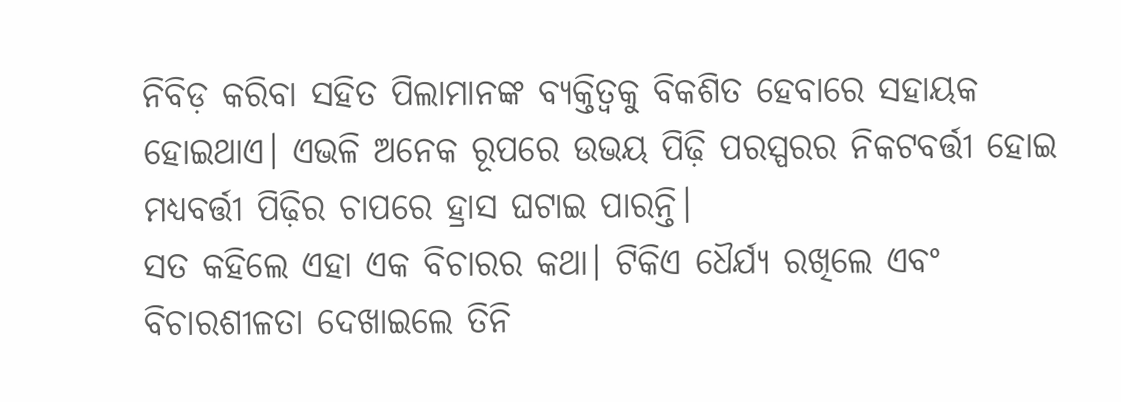ନିବିଡ଼ କରିବା ସହିତ ପିଲାମାନଙ୍କ ବ୍ୟକ୍ତିତ୍ବକୁ ବିକଶିତ ହେବାରେ ସହାୟକ ହୋଇଥାଏ। ଏଭଳି ଅନେକ ରୂପରେ ଉଭୟ ପିଢ଼ି ପରସ୍ପରର ନିକଟବର୍ତ୍ତୀ ହୋଇ ମଧ୍ୟବର୍ତ୍ତୀ ପିଢ଼ିର ଚାପରେ ହ୍ରାସ ଘଟାଇ ପାରନ୍ତି।
ସତ କହିଲେ ଏହା ଏକ ବିଚାରର କଥା। ଟିକିଏ ଧୈର୍ଯ୍ୟ ରଖିଲେ ଏବଂ ବିଚାରଶୀଳତା ଦେଖାଇଲେ ତିନି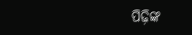ପିଢ଼ିଙ୍କ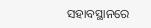ସହାବସ୍ଥାନରେ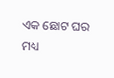ଏକ ଛୋଟ ଘର ମଧ୍ୟ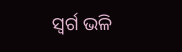ସ୍ବର୍ଗ ଭଳି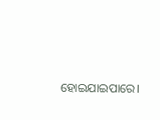ହୋଇଯାଇପାରେ।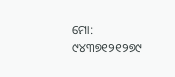ମୋ: ୯୪୩୭୧୨୧୨୭୯